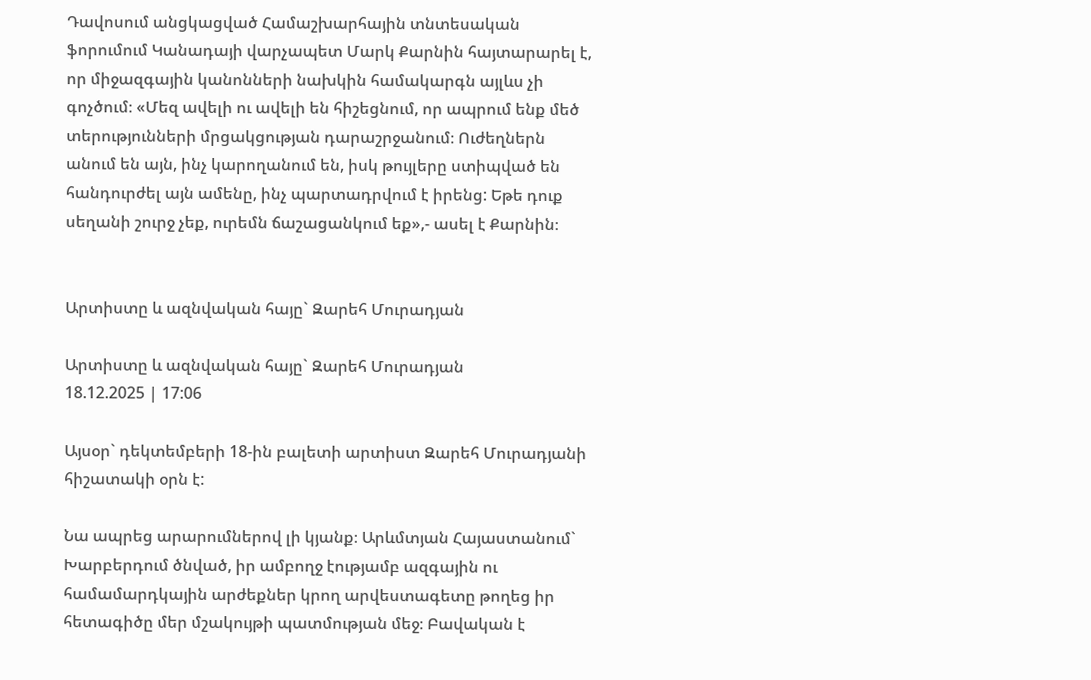Դավոսում անցկացված Համաշխարհային տնտեսական ֆորումում Կանադայի վարչապետ Մարկ Քարնին հայտարարել է, որ միջազգային կանոնների նախկին համակարգն այլևս չի գոչծում։ «Մեզ ավելի ու ավելի են հիշեցնում, որ ապրում ենք մեծ տերությունների մրցակցության դարաշրջանում։ Ուժեղներն անում են այն, ինչ կարողանում են, իսկ թույլերը ստիպված են հանդուրժել այն ամենը, ինչ պարտադրվում է իրենց: Եթե դուք սեղանի շուրջ չեք, ուրեմն ճաշացանկում եք»,- ասել է Քարնին։


Արտիստը և ազնվական հայը` Զարեհ Մուրադյան

Արտիստը և ազնվական հայը` Զարեհ Մուրադյան
18.12.2025 | 17:06

Այսօր` դեկտեմբերի 18-ին բալետի արտիստ Զարեհ Մուրադյանի հիշատակի օրն է:

Նա ապրեց արարումներով լի կյանք։ Արևմտյան Հայաստանում` Խարբերդում ծնված, իր ամբողջ էությամբ ազգային ու համամարդկային արժեքներ կրող արվեստագետը թողեց իր հետագիծը մեր մշակույթի պատմության մեջ։ Բավական է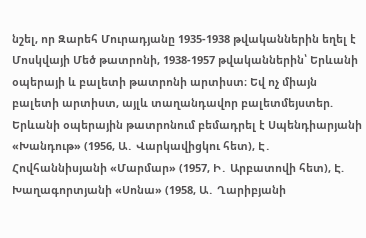նշել, որ Զարեհ Մուրադյանը 1935-1938 թվականներին եղել է Մոսկվայի Մեծ թատրոնի, 1938-1957 թվականներին՝ Երևանի օպերայի և բալետի թատրոնի արտիստ։ Եվ ոչ միայն բալետի արտիստ, այլև տաղանդավոր բալետմեյստեր. Երևանի օպերային թատրոնում բեմադրել է Սպենդիարյանի «Խանդութ» (1956, Ա․ Վարկավիցկու հետ), Է․ Հովհաննիսյանի «Մարմար» (1957, Ի․ Արբատովի հետ), Է. Խաղագորտյանի «Սոնա» (1958, Ա․ Ղարիբյանի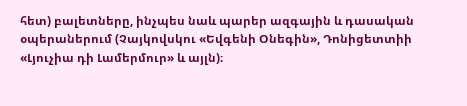հետ) բալետները, ինչպես նաև պարեր ազգային և դասական օպերաներում (Չայկովսկու «Եվգենի Օնեգին», Դոնիցետտիի «Լյուչիա դի Լամերմուր» և այլն)։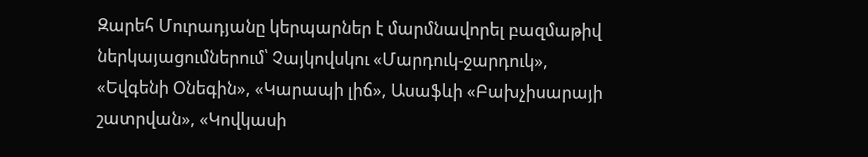Զարեհ Մուրադյանը կերպարներ է մարմնավորել բազմաթիվ ներկայացումներում՝ Չայկովսկու «Մարդուկ-ջարդուկ», «Եվգենի Օնեգին», «Կարապի լիճ», Ասաֆևի «Բախչիսարայի շատրվան», «Կովկասի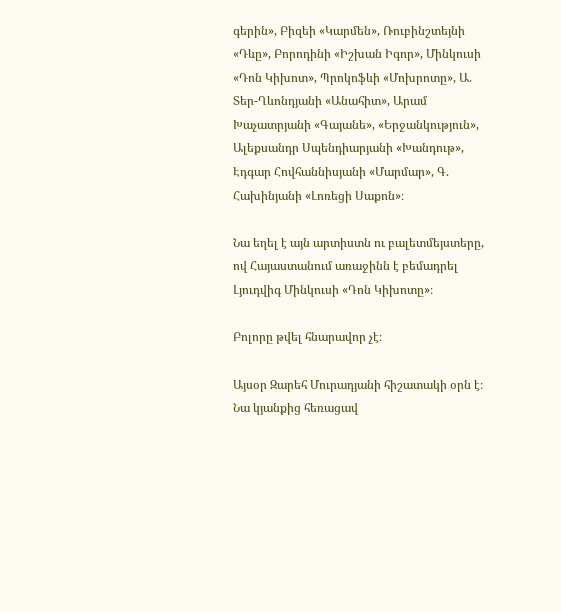գերին», Բիզեի «Կարմեն», Ռուբինշտեյնի «Դևը», Բորոդինի «Իշխան Իգոր», Մինկուսի «Դոն Կիխոտ», Պրոկոֆևի «Մոխրոտը», Ա. Տեր-Ղևոնդյանի «Անահիտ», Արամ Խաչատրյանի «Գայանե», «Երջանկություն», Ալեքսանդր Սպենդիարյանի «Խանդութ», Էդգար Հովհաննիսյանի «Մարմար», Գ. Հախինյանի «Լոռեցի Սաքոն»։

Նա եղել է այն արտիստն ու բալետմեյստերը, ով Հայաստանում առաջինն է բեմադրել Լյուդվիգ Մինկուսի «Դոն Կիխոտը»։

Բոլորը թվել հնարավոր չէ։

Այսօր Զարեհ Մուրադյանի հիշատակի օրն է։ Նա կյանքից հեռացավ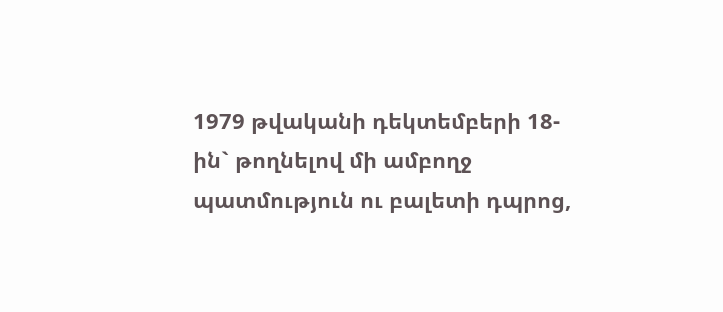1979 թվականի դեկտեմբերի 18-ին` թողնելով մի ամբողջ պատմություն ու բալետի դպրոց,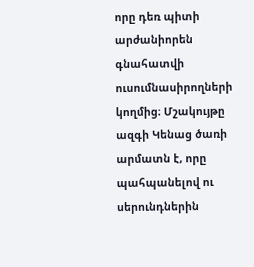որը դեռ պիտի արժանիորեն գնահատվի ուսումնասիրողների կողմից։ Մշակույթը ազգի Կենաց ծառի արմատն է, որը պահպանելով ու սերունդներին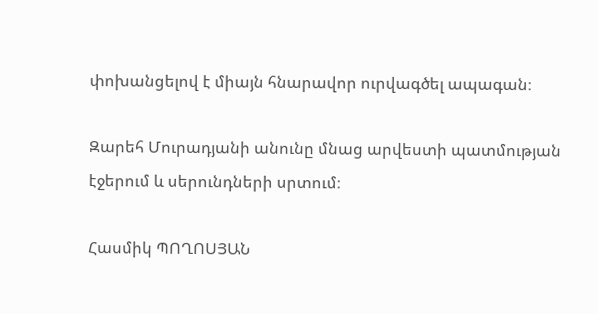փոխանցելով է միայն հնարավոր ուրվագծել ապագան։

Զարեհ Մուրադյանի անունը մնաց արվեստի պատմության էջերում և սերունդների սրտում։

Հասմիկ ՊՈՂՈՍՅԱՆ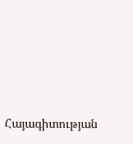Հայագիտության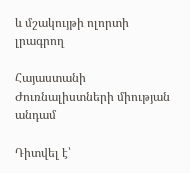և մշակույթի ոլորտի լրագրող

Հայաստանի Ժուռնալիստների միության անդամ

Դիտվել է՝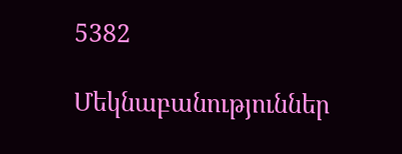5382

Մեկնաբանություններ